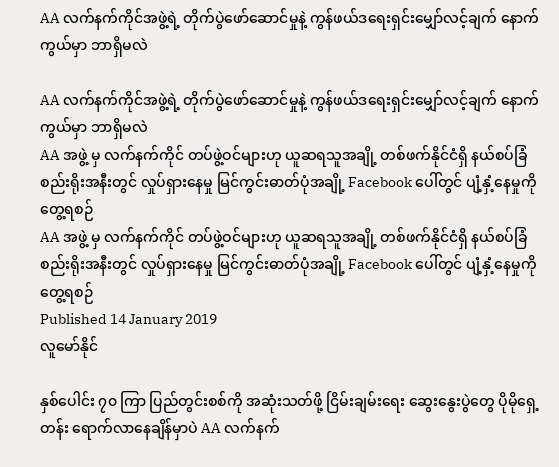AA လက်နက်ကိုင်အဖွဲ့ရဲ့ တိုက်ပွဲဖော်ဆောင်မှုနဲ့ ကွန်ဖယ်ဒရေးရှင်းမျှော်လင့်ချက် နောက်ကွယ်မှာ ဘာရှိမလဲ

AA လက်နက်ကိုင်အဖွဲ့ရဲ့ တိုက်ပွဲဖော်ဆောင်မှုနဲ့ ကွန်ဖယ်ဒရေးရှင်းမျှော်လင့်ချက် နောက်ကွယ်မှာ ဘာရှိမလဲ
AA အဖွဲ့ မှ လက်နက်ကိုင် တပ်ဖွဲ့ဝင်များဟု ယူဆရသူအချို့ တစ်ဖက်နိုင်ငံရှိ နယ်စပ်ခြံစည်းရိုးအနီးတွင် လှုပ်ရှားနေမှု မြင်ကွင်းဓာတ်ပုံအချို့ Facebook ပေါ်တွင် ပျံ့နှံ့နေမှုကို တွေ့ရစဉ်
AA အဖွဲ့ မှ လက်နက်ကိုင် တပ်ဖွဲ့ဝင်များဟု ယူဆရသူအချို့ တစ်ဖက်နိုင်ငံရှိ နယ်စပ်ခြံစည်းရိုးအနီးတွင် လှုပ်ရှားနေမှု မြင်ကွင်းဓာတ်ပုံအချို့ Facebook ပေါ်တွင် ပျံ့နှံ့နေမှုကို တွေ့ရစဉ်
Published 14 January 2019
လူမော်နိုင်

နှစ်ပေါင်း ၇၀ ကြာ ပြည်တွင်းစစ်ကို အဆုံးသတ်ဖို့ ငြိမ်းချမ်းရေး ဆွေးနွေးပွဲတွေ ပိုမိုရှေ့တန်း ရောက်လာနေချိန်မှာပဲ AA လက်နက်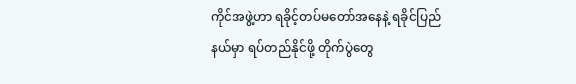ကိုင်အဖွဲ့ဟာ ရခိုင့်တပ်မတော်အနေနဲ့ ရခိုင်ပြည်နယ်မှာ ရပ်တည်နိုင်ဖို့ တိုက်ပွဲတွေ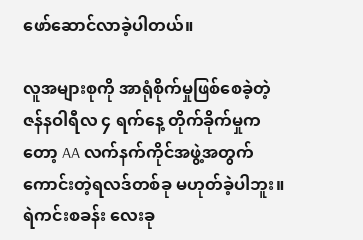ဖော်ဆောင်လာခဲ့ပါတယ်။

လူအများစုကို အာရုံစိုက်မှုဖြစ်စေခဲ့တဲ့ ဇန်နဝါရီလ ၄ ရက်နေ့ တိုက်ခိုက်မှုကတော့ AA လက်နက်ကိုင်အဖွဲ့အတွက် ကောင်းတဲ့ရလဒ်တစ်ခု မဟုတ်ခဲ့ပါဘူး။ ရဲကင်းစခန်း လေးခု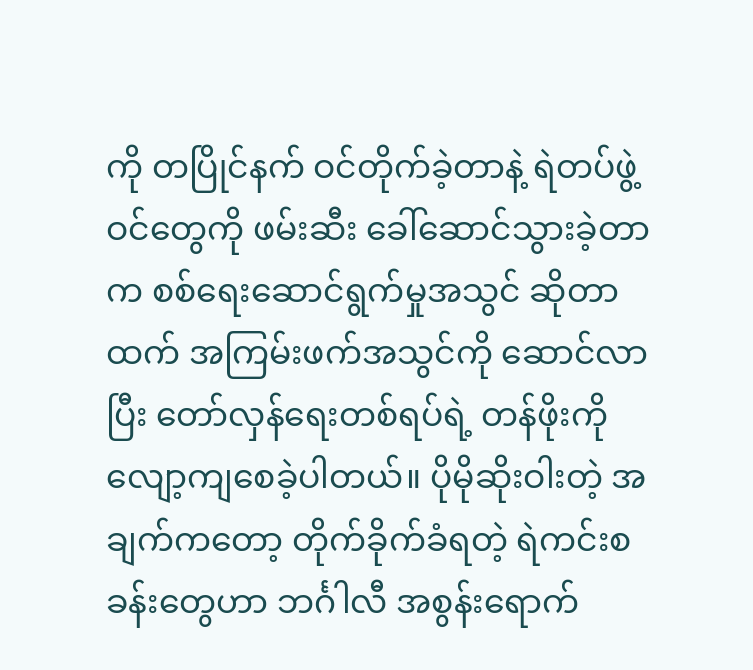ကို တပြိုင်နက် ဝင်တိုက်ခဲ့တာနဲ့ ရဲတပ်ဖွဲ့ဝင်တွေကို ဖမ်းဆီး ခေါ်ဆောင်သွားခဲ့တာက စစ်ရေးဆောင်ရွက်မှုအသွင် ဆိုတာထက် အကြမ်းဖက်အသွင်ကို ဆောင်လာပြီး တော်လှန်ရေးတစ်ရပ်ရဲ့ တန်ဖိုးကို လျော့ကျစေခဲ့ပါတယ်။ ပိုမိုဆိုးဝါးတဲ့ အချက်ကတော့ တိုက်ခိုက်ခံရတဲ့ ရဲကင်းစခန်းတွေဟာ ဘင်္ဂါလီ အစွန်းရောက်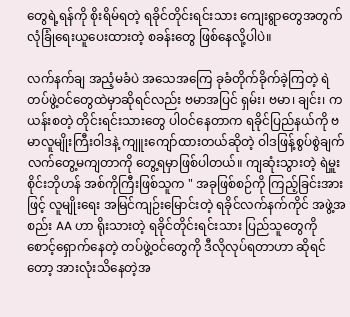တွေရဲ့ရန်ကို စိုးရိမ်ရတဲ့ ရခိုင်တိုင်းရင်းသား ကျေးရွာတွေအတွက် လုံခြုံရေးယူပေးထားတဲ့ စခန်းတွေ ဖြစ်နေလို့ပါပဲ။

လက်နက်ချ အညံ့မခံပဲ အသေအကြေ ခုခံတိုက်ခိုက်ခဲ့ကြတဲ့ ရဲတပ်ဖွဲ့ဝင်တွေထဲမှာဆိုရင်လည်း ဗမာအပြင် ရှမ်း၊ ဗမာ၊ ချင်း၊ ကယန်းစတဲ့ တိုင်းရင်းသားတွေ ပါဝင်နေတာက ရခိုင်ပြည်နယ်ကို ဗမာလူမျိုးကြီးဝါဒနဲ့ ကျူးကျော်ထားတယ်ဆိုတဲ့ ဝါဒဖြန့်စွပ်စွဲချက် လက်တွေ့မကျတာကို တွေ့ရမှာဖြစ်ပါတယ်။ ကျဆုံးသွားတဲ့ ရဲမှူး စိုင်းဘိုဟန် အစ်ကိုကြီးဖြစ်သူက " အခုဖြစ်စဉ်ကို ကြည့်ခြင်းအားဖြင့် လူမျိုးရေး အမြင်ကျဉ်းမြောင်းတဲ့ ရခိုင်လက်နက်ကိုင် အဖွဲ့အစည်း AA ဟာ ရိုးသားတဲ့ ရခိုင်တိုင်းရင်းသား ပြည်သူတွေကို စောင့်ရှောက်နေတဲ့ တပ်ဖွဲ့ဝင်တွေကို ဒီလိုလုပ်ရတာဟာ ဆိုရင်တော့ အားလုံးသိနေတဲ့အ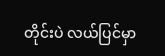တိုင်းပဲ လယ်ပြင်မှာ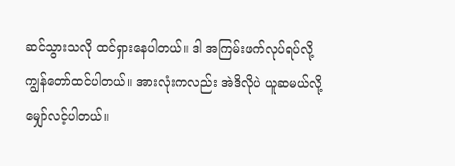ဆင်သွားသလို ထင်ရှားနေပါတယ်။ ဒါ အကြမ်းဖက်လုပ်ရပ်လို့ ကျွန်တော်ထင်ပါတယ်။ အားလုံးကလည်း အဲဒိလိုပဲ ယူဆမယ်လို့ မျှော်လင့်ပါတယ်။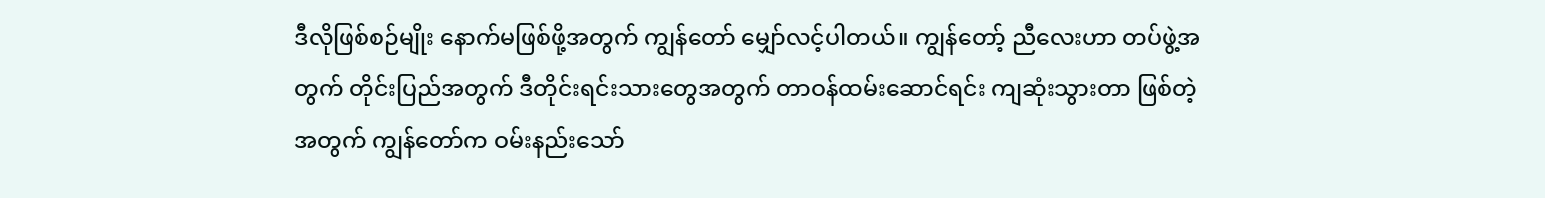ဒီလိုဖြစ်စဉ်မျိုး နောက်မဖြစ်ဖို့အတွက် ကျွန်တော် မျှော်လင့်ပါတယ်။ ကျွန်တော့် ညီလေးဟာ တပ်ဖွဲ့အတွက် တိုင်းပြည်အတွက် ဒီတိုင်းရင်းသားတွေအတွက် တာဝန်ထမ်းဆောင်ရင်း ကျဆုံးသွားတာ ဖြစ်တဲ့အတွက် ကျွန်တော်က ဝမ်းနည်းသော်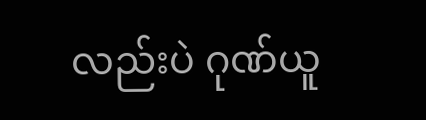လည်းပဲ ဂုဏ်ယူ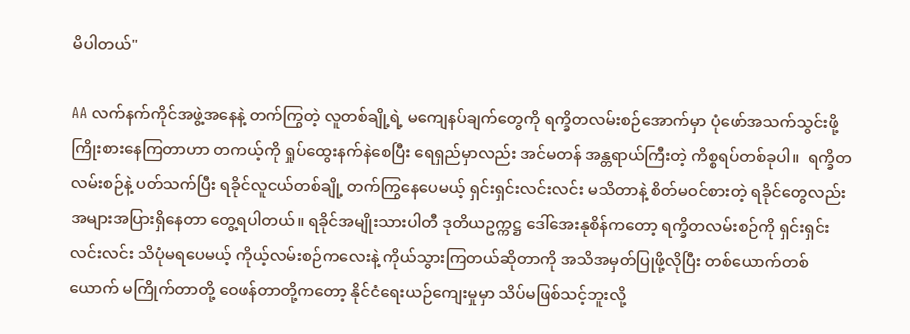မိပါတယ်"

AA လက်နက်ကိုင်အဖွဲ့အနေနဲ့ တက်ကြွတဲ့ လူတစ်ချို့ရဲ့ မကျေနပ်ချက်တွေကို ရက္ခိတလမ်းစဉ်အောက်မှာ ပုံဖော်အသက်သွင်းဖို့ ကြိုးစားနေကြတာဟာ တကယ့်ကို ရှုပ်ထွေးနက်နဲစေပြီး ရေရှည်မှာလည်း အင်မတန် အန္တရာယ်ကြီးတဲ့ ကိစ္စရပ်တစ်ခုပါ။  ရက္ခိတလမ်းစဉ်နဲ့ ပတ်သက်ပြီး ရခိုင်လူငယ်တစ်ချို့ တက်ကြွနေပေမယ့် ရှင်းရှင်းလင်းလင်း မသိတာနဲ့ စိတ်မဝင်စားတဲ့ ရခိုင်တွေလည်း အများအပြားရှိနေတာ တွေ့ရပါတယ်။ ရခိုင်အမျိုးသားပါတီ ဒုတိယဥက္ကဋ္ဌ ဒေါ်အေးနုစိန်ကတော့ ရက္ခိတလမ်းစဉ်ကို ရှင်းရှင်းလင်းလင်း သိပုံမရပေမယ့် ကိုယ့်လမ်းစဉ်ကလေးနဲ့ ကိုယ်သွားကြတယ်ဆိုတာကို အသိအမှတ်ပြုဖို့လိုပြီး တစ်ယောက်တစ်ယောက် မကြိုက်တာတို့ ဝေဖန်တာတို့ကတော့ နိုင်ငံရေးယဉ်ကျေးမှုမှာ သိပ်မဖြစ်သင့်ဘူးလို့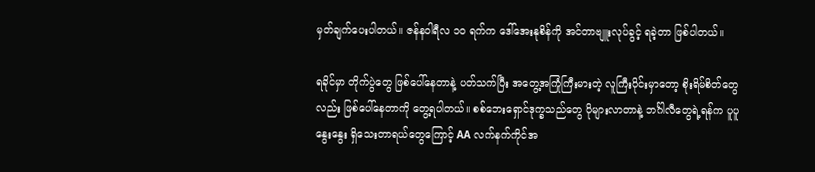မှတ်ချက်ပေးပါတယ်။ ဇန်နဝါရီလ ၁၀ ရက်က ဒေါ်အေးနုစိန်ကို အင်တာဗျူးလုပ်ခွင့် ရခဲ့တာ ဖြစ်ပါတယ်။

ရခိုင်မှာ တိုက်ပွဲတွေ ဖြစ်ပေါ်နေတာနဲ့ ပတ်သက်ပြီး အတွေ့အကြုံကြီးမားတဲ့ လူကြီးပိုင်းမှာတော့ စိုးရိမ်စိတ်တွေလည်း ဖြစ်ပေါ်နေတာကို တွေ့ရပါတယ်။ စစ်ဘေးရှောင်ဒုက္ခသည်တွေ ပိုများလာတာနဲ့ ဘင်္ဂါလီတွေရဲ့ရန်က ပူပူနွေးနွေး ရှိသေးတာရယ်တွေကြောင့် AA လက်နက်ကိုင်အ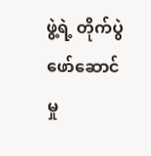ဖွဲ့ရဲ့ တိုက်ပွဲ ဖော်ဆောင်မှု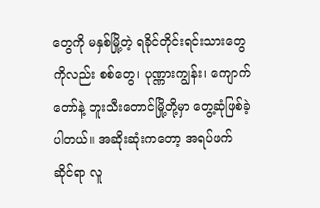တွေကို မနှစ်မြို့တဲ့ ရခိုင်တိုင်းရင်းသားတွေကိုလည်း စစ်တွေ၊ ပုဏ္ဏားကျွန်း၊ ကျောက်တော်နဲ့ ဘူးသီးတောင်မြို့တို့မှာ တွေ့ဆုံဖြစ်ခဲ့ပါတယ်။ အဆိုးဆုံးကတော့ အရပ်ဖက်ဆိုင်ရာ လူ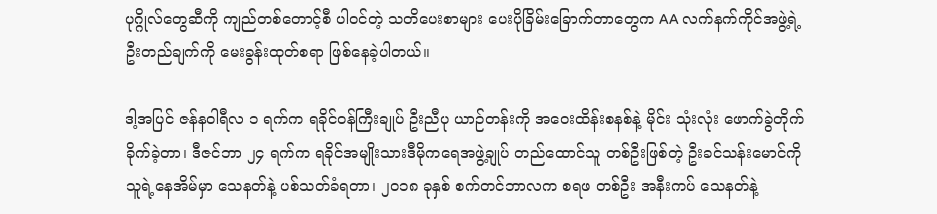ပုဂ္ဂိုလ်တွေဆီကို ကျည်တစ်တောင့်စီ ပါဝင်တဲ့ သတိပေးစာများ ပေးပိုခြိမ်းခြောက်တာတွေက AA လက်နက်ကိုင်အဖွဲ့ရဲ့ ဦးတည်ချက်ကို မေးခွန်းထုတ်စရာ ဖြစ်နေခဲ့ပါတယ်။

ဒါ့အပြင် ဇန်နဝါရီလ ၁ ရက်က ရခိုင်ဝန်ကြီးချုပ် ဦးညီပု ယာဉ်တန်းကို အဝေးထိန်းစနစ်နဲ့ မိုင်း သုံးလုံး ဖောက်ခွဲတိုက်ခိုက်ခဲ့တာ၊ ဒီဇင်ဘာ ၂၄ ရက်က ရခိုင်အမျိုးသားဒီမိုကရေအဖွဲ့ချုပ် တည်ထောင်သူ တစ်ဦးဖြစ်တဲ့ ဦးခင်သန်းမောင်ကို သူရဲ့နေအိမ်မှာ သေနတ်နဲ့ ပစ်သတ်ခံရတာ၊ ၂၀၁၈ ခုနှစ် စက်တင်ဘာလက စရဖ တစ်ဦး အနီးကပ် သေနတ်နဲ့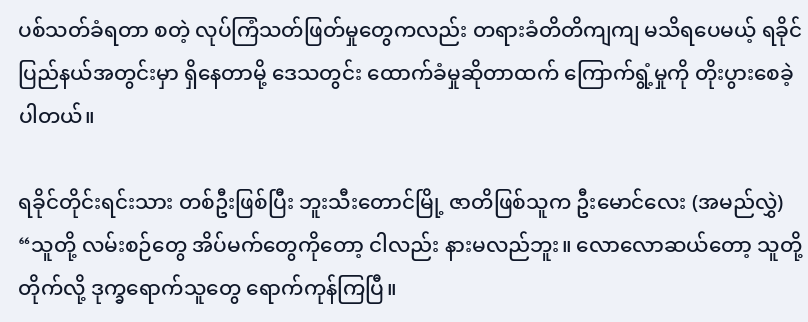ပစ်သတ်ခံရတာ စတဲ့ လုပ်ကြံသတ်ဖြတ်မှုတွေကလည်း တရားခံတိတိကျကျ မသိရပေမယ့် ရခိုင်ပြည်နယ်အတွင်းမှာ ရှိနေတာမို့ ဒေသတွင်း ထောက်ခံမှုဆိုတာထက် ကြောက်ရွံ့မှုကို တိုးပွားစေခဲ့ပါတယ်။

ရခိုင်တိုင်းရင်းသား တစ်ဦးဖြစ်ပြီး ဘူးသီးတောင်မြို့ ဇာတိဖြစ်သူက ဦးမောင်လေး (အမည်လွှဲ) “သူတို့ လမ်းစဉ်တွေ အိပ်မက်တွေကိုတော့ ငါလည်း နားမလည်ဘူး။ လောလောဆယ်တော့ သူတို့တိုက်လို့ ဒုက္ခရောက်သူတွေ ရောက်ကုန်ကြပြီ။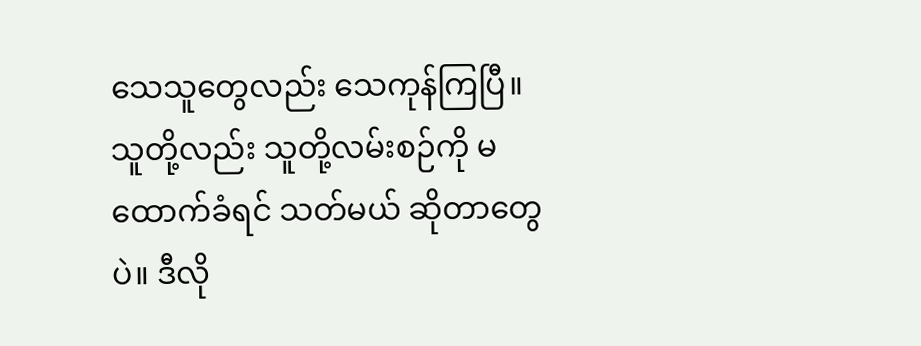သေသူတွေလည်း သေကုန်ကြပြီ။ သူတို့လည်း သူတို့လမ်းစဉ်ကို မထောက်ခံရင် သတ်မယ် ဆိုတာတွေပဲ။ ဒီလို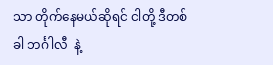သာ တိုက်နေမယ်ဆိုရင် ငါတို့ ဒီတစ်ခါ ဘင်္ဂါလီ  နဲ့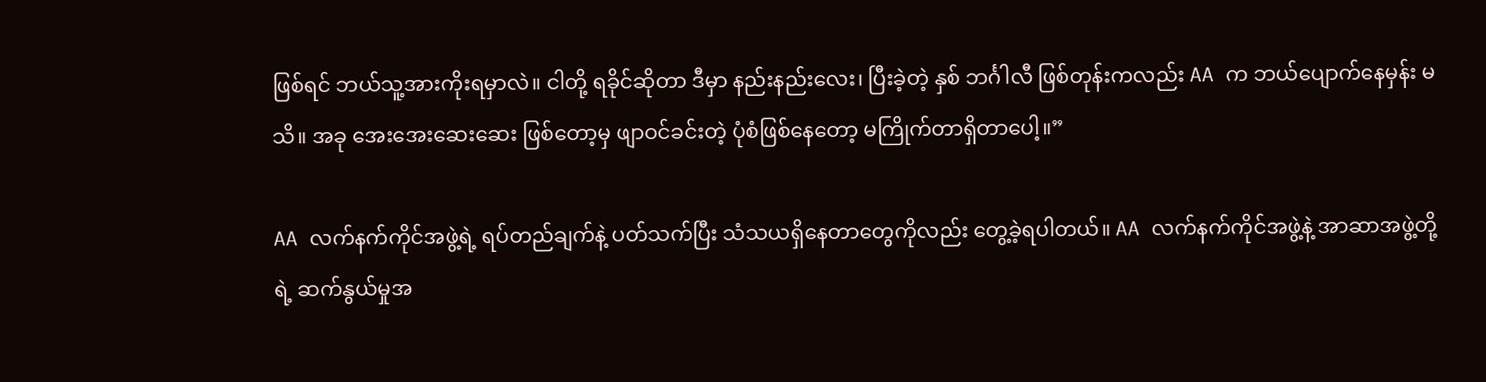ဖြစ်ရင် ဘယ်သူ့အားကိုးရမှာလဲ။ ငါတို့ ရခိုင်ဆိုတာ ဒီမှာ နည်းနည်းလေး၊ ပြီးခဲ့တဲ့ နှစ် ဘင်္ဂါလီ ဖြစ်တုန်းကလည်း AA က ဘယ်ပျောက်နေမှန်း မသိ။ အခု အေးအေးဆေးဆေး ဖြစ်တော့မှ ဖျာဝင်ခင်းတဲ့ ပုံစံဖြစ်နေတော့ မကြိုက်တာရှိတာပေါ့။”

AA လက်နက်ကိုင်အဖွဲ့ရဲ့ ရပ်တည်ချက်နဲ့ ပတ်သက်ပြီး သံသယရှိနေတာတွေကိုလည်း တွေ့ခဲ့ရပါတယ်။ AA လက်နက်ကိုင်အဖွဲ့နဲ့ အာဆာအဖွဲ့တို့ရဲ့ ဆက်နွယ်မှုအ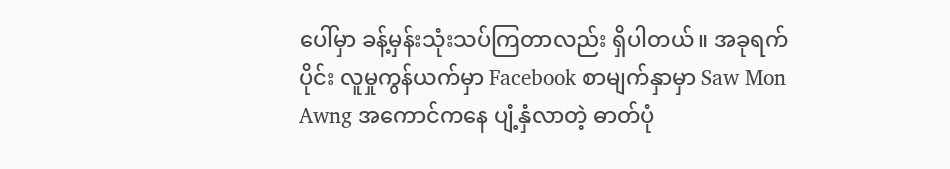ပေါ်မှာ ခန့်မှန်းသုံးသပ်ကြတာလည်း ရှိပါတယ်။ အခုရက်ပိုင်း လူမှုကွန်ယက်မှာ Facebook စာမျက်နှာမှာ Saw Mon Awng အကောင်ကနေ ပျံ့နှံလာတဲ့ ဓာတ်ပုံ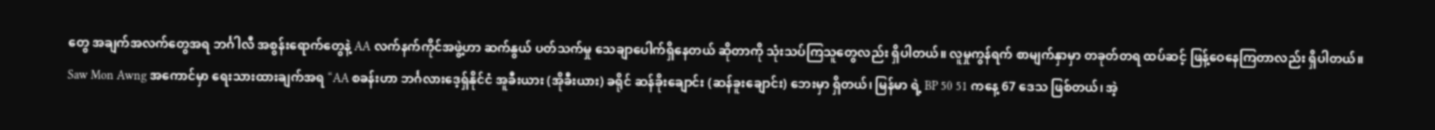တွေ အချက်အလက်တွေအရ ဘင်္ဂါလီ အစွန်းရောက်တွေနဲ့ AA လက်နက်ကိုင်အဖွဲ့ဟာ ဆက်နွယ် ပတ်သက်မှု သေချာပေါက်ရှိနေတယ် ဆိုတာကို သုံးသပ်ကြသူတွေလည်း ရှိပါတယ်။ လူမှုကွန်ရက် စာမျက်နှာမှာ တခုတ်တရ ထပ်ဆင့် ဖြန့်ဝေနေကြတာလည်း ရှိပါတယ်။ Saw Mon Awng အကောင်မှာ ရေးသားထားချက်အရ “AA စခန်းဟာ ဘင်္ဂလားဒေ့ရှ်နိုင်ငံ အူခီးယား (အိုခီးယား) ခရိုင် ဆန်ခိုးချောင်း (ဆန်ခူးချောင်း) ဘေးမှာ ရှိတယ်၊ မြန်မာ ရဲ့ BP 50 51 ကနေ့ 67 ဒေသ ဖြစ်တယ်၊ အဲ့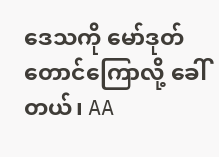ဒေသကို မော်ဒုတ်တောင်ကြောလို့ ခေါ်တယ်၊ AA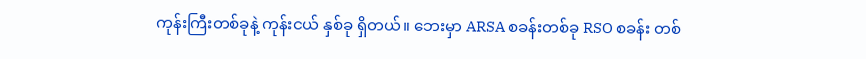ကုန်းကြီးတစ်ခုနဲ့ ကုန်းငယ် နှစ်ခု ရှိတယ်။ ဘေးမှာ ARSA စခန်းတစ်ခု RSO စခန်း တစ်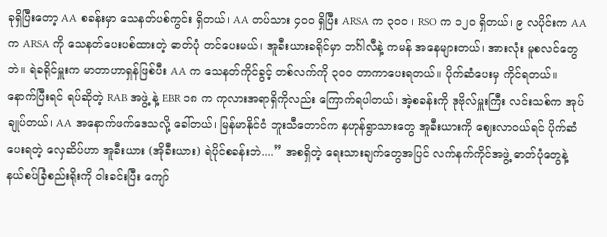ခုရှိပြီးတော့ AA စခန်းမှာ သေနတ်ပစ်ကွင်း ရှိတယ်၊ AA တပ်သား ၄၀၀ ရှိပြီး ARSA က ၃၀၀ ၊ RSO က ၁၂၀ ရှိတယ်၊ ၉ လပိုင်းက AA က ARSA ကို သေနတ်ပေးပစ်ထားတဲ့ ဓာတ်ပုံ တင်ပေးမယ်၊ အူခီးယားခရိုင်မှာ ဘင်္ဂါလီနဲ့ ကမန် အနေများတယ်၊ အားလုံး မူစလင်တွေဘဲ။ ရဲခရိုင်မှူးက မာတာဟာရှန်ဖြစ်ပီး AA က သေနတ်ကိုင်ခွင့် တစ်လက်ကို ၃၀၀ တာကာပေးရတယ်။ ပိုက်ဆံပေးမှ ကိုင်ရတယ်။ နောက်ပြီးရင် ရပ်ဆိုတဲ့ RAB အဖွဲ့ နဲ့ EBR ၁၈ က ကုလားအရာရှိကိုလည်း ကြောက်ရပါတယ်၊ အဲ့စခန်းကို ဒုဗိုလ်မှူးကြီး လင်းသစ်က အုပ်ချုပ်တယ်၊ AA အနောက်ဖက်ဒေသလို့ ခေါ်တယ်၊ မြန်မာနိုင်ငံ ဘူးသီတောင်က နဟုန်ရွာသားတွေ အူခီးယားကို ဈေးလာဝယ်ရင် ပိုက်ဆံပေးရတဲ့ လှေဆိပ်ဟာ အူခီးယား (အိုခီးယား) ရဲပိုင်စခန်းဘဲ....” အစရှိတဲ့ ရေးသားချက်တွေအပြင် လက်နက်ကိုင်အဖွဲ့ ဓာတ်ပုံတွေနဲ့ နယ်စပ်ခြံစည်းရိုးကို ဝါးခင်းပြီး ကျော်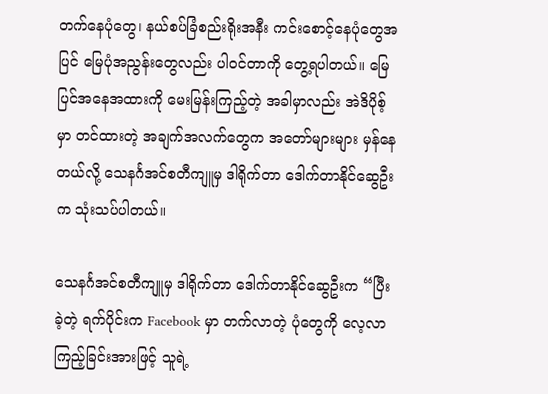တက်နေပုံတွေ၊ နယ်စပ်ခြံစည်းရိုးအနီး ကင်းစောင့်နေပုံတွေအပြင် မြေပုံအညွန်းတွေလည်း ပါဝင်တာကို တွေ့ရပါတယ်။ မြေပြင်အနေအထားကို မေးမြန်းကြည့်တဲ့ အခါမှာလည်း အဲဒိပိုစ့်မှာ တင်ထားတဲ့ အချက်အလက်တွေက အတော်များများ မှန်နေတယ်လို့ သေနင်္ဂအင်စတီကျူမှ ဒါရိုက်တာ ဒေါက်တာနိုင်ဆွေဦးက သုံးသပ်ပါတယ်။

သေနင်္ဂအင်စတီကျူမှ ဒါရိုက်တာ ဒေါက်တာနိုင်ဆွေဦးက “ပြီးခဲ့တဲ့ ရက်ပိုင်းက Facebook မှာ တက်လာတဲ့ ပုံတွေကို လေ့လာကြည့်ခြင်းအားဖြင့် သူရဲ့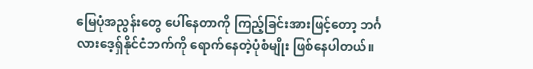မြေပုံအညွန်းတွေ ပေါ်နေတာကို ကြည့်ခြင်းအားဖြင့်တော့ ဘင်္ဂလားဒေ့ရှ်နိုင်ငံဘက်ကို ရောက်နေတဲ့ပုံစံမျိုး ဖြစ်နေပါတယ်။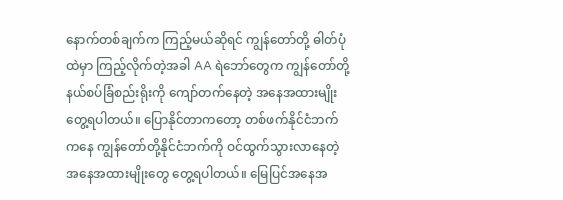နောက်တစ်ချက်က ကြည့်မယ်ဆိုရင် ကျွန်တော်တို့ ဓါတ်ပုံထဲမှာ ကြည့်လိုက်တဲ့အခါ AA ရဲဘော်တွေက ကျွန်တော်တို့ နယ်စပ်ခြံစည်းရိုးကို ကျော်တက်နေတဲ့ အနေအထားမျိုး တွေ့ရပါတယ်။ ပြောနိုင်တာကတော့ တစ်ဖက်နိုင်ငံဘက်ကနေ ကျွန်တော်တို့နိုင်ငံဘက်ကို ဝင်ထွက်သွားလာနေတဲ့ အနေအထားမျိုးတွေ တွေ့ရပါတယ်။ မြေပြင်အနေအ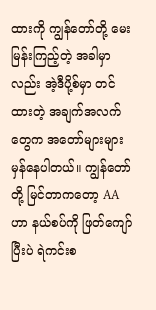ထားကို ကျွန်တော်တို့ မေးမြန်းကြည့်တဲ့ အခါမှာလည်း အဲ့ဒီပို့စ်မှာ တင်ထားတဲ့ အချက်အလက်တွေက အတော်များများ မှန်နေပါတယ်။ ကျွန်တော်တို့ မြင်တာကတော့ AA ဟာ နယ်စပ်ကို ဖြတ်ကျော်ပြီးပဲ ရဲကင်းစ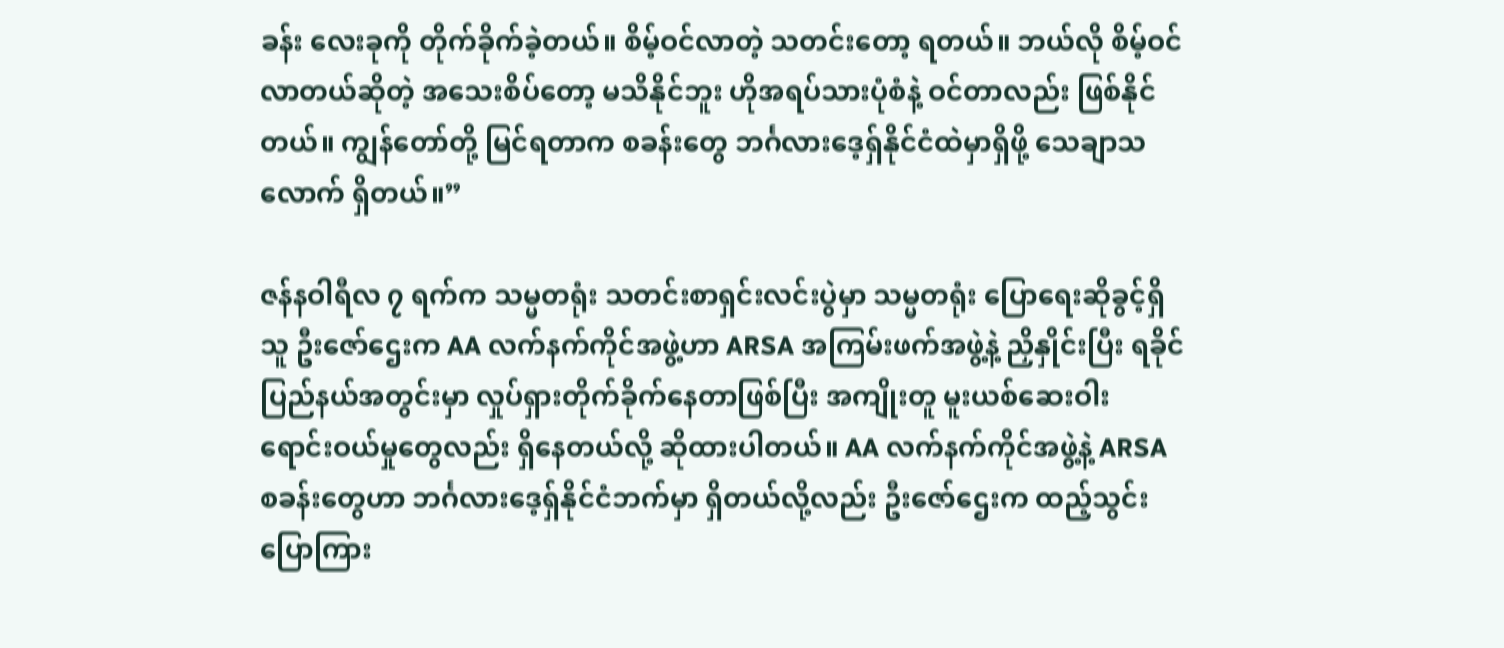ခန်း လေးခုကို တိုက်ခိုက်ခဲ့တယ်။ စိမ့်ဝင်လာတဲ့ သတင်းတော့ ရတယ်။ ဘယ်လို စိမ့်ဝင်လာတယ်ဆိုတဲ့ အသေးစိပ်တော့ မသိနိုင်ဘူး ဟိုအရပ်သားပုံစံနဲ့ ဝင်တာလည်း ဖြစ်နိုင်တယ်။ ကျွန်တော်တို့ မြင်ရတာက စခန်းတွေ ဘင်္ဂလားဒေ့ရှ်နိုင်ငံထဲမှာရှိဖို့ သေချာသလောက် ရှိတယ်။”

ဇန်နဝါရီလ ၇ ရက်က သမ္မတရုံး သတင်းစာရှင်းလင်းပွဲမှာ သမ္မတရုံး ပြောရေးဆိုခွင့်ရှိသူ ဦးဇော်ဌေးက AA လက်နက်ကိုင်အဖွဲ့ဟာ ARSA အကြမ်းဖက်အဖွဲ့နဲ့ ညှိနှိုင်းပြီး ရခိုင်ပြည်နယ်အတွင်းမှာ လှုပ်ရှားတိုက်ခိုက်နေတာဖြစ်ပြီး အကျိုးတူ မူးယစ်ဆေးဝါး ရောင်းဝယ်မှုတွေလည်း ရှိနေတယ်လို့ ဆိုထားပါတယ်။ AA လက်နက်ကိုင်အဖွဲ့နဲ့ ARSA စခန်းတွေဟာ ဘင်္ဂလားဒေ့ရှ်နိုင်ငံဘက်မှာ ရှိတယ်လို့လည်း ဦးဇော်ဌေးက ထည့်သွင်း ပြောကြား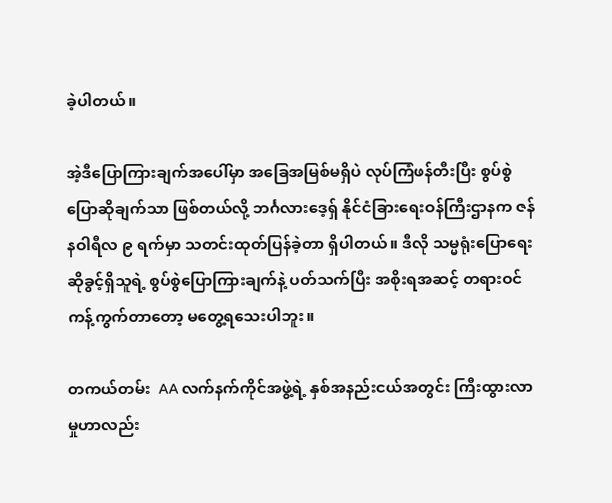ခဲ့ပါတယ်။

အဲ့ဒီပြောကြားချက်အပေါ်မှာ အခြေအမြစ်မရှိပဲ လုပ်ကြံဖန်တီးပြီး စွပ်စွဲပြောဆိုချက်သာ ဖြစ်တယ်လို့ ဘင်္ဂလားဒေ့ရှ် နိုင်ငံခြားရေးဝန်ကြီးဌာနက ဇန်နဝါရီလ ၉ ရက်မှာ သတင်းထုတ်ပြန်ခဲ့တာ ရှိပါတယ်။ ဒီလို သမ္မရုံးပြောရေးဆိုခွင့်ရှိသူရဲ့ စွပ်စွဲပြောကြားချက်နဲ့ ပတ်သက်ပြီး အစိုးရအဆင့် တရားဝင် ကန့်ကွက်တာတော့ မတွေ့ရသေးပါဘူး။

တကယ်တမ်း  AA လက်နက်ကိုင်အဖွဲ့ရဲ့ နှစ်အနည်းငယ်အတွင်း ကြီးထွားလာမှုဟာလည်း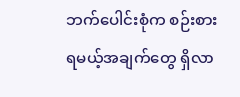ဘက်ပေါင်းစုံက စဉ်းစားရမယ့်အချက်တွေ ရှိလာ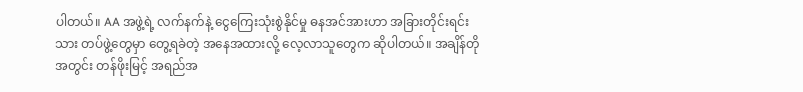ပါတယ်။ AA အဖွဲ့ရဲ့ လက်နက်နဲ့ ငွေကြေးသုံးစွဲနိုင်မှု ဓနအင်အားဟာ အခြားတိုင်းရင်းသား တပ်ဖွဲ့တွေမှာ တွေ့ရခဲတဲ့ အနေအထားလို့ လေ့လာသူတွေက ဆိုပါတယ်။ အချိန်တိုအတွင်း တန်ဖိုးမြင့် အရည်အ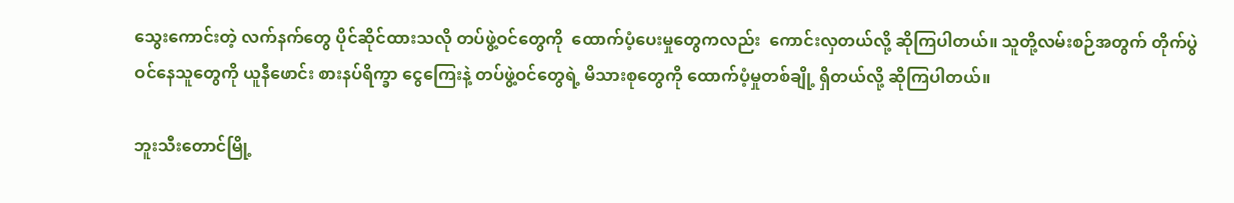သွေးကောင်းတဲ့ လက်နက်တွေ ပိုင်ဆိုင်ထားသလို တပ်ဖွဲ့ဝင်တွေကို  ထောက်ပံ့ပေးမှုတွေကလည်း  ကောင်းလှတယ်လို့ ဆိုကြပါတယ်။ သူတို့လမ်းစဉ်အတွက် တိုက်ပွဲဝင်နေသူတွေကို ယူနီဖောင်း စားနပ်ရိက္ခာ ငွေကြေးနဲ့ တပ်ဖွဲ့ဝင်တွေရဲ့ မိသားစုတွေကို ထောက်ပံ့မှုတစ်ချို့ ရှိတယ်လို့ ဆိုကြပါတယ်။

ဘူးသီးတောင်မြို့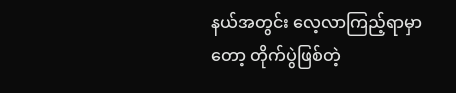နယ်အတွင်း လေ့လာကြည့်ရာမှာတော့ တိုက်ပွဲဖြစ်တဲ့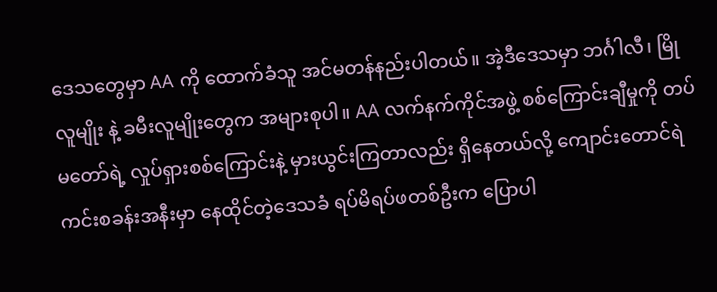ဒေသတွေမှာ AA ကို ထောက်ခံသူ အင်မတန်နည်းပါတယ်။ အဲ့ဒီဒေသမှာ ဘင်္ဂါလီ၊ မြိုလူမျိုး နဲ့ ခမီးလူမျိုးတွေက အများစုပါ။ AA လက်နက်ကိုင်အဖွဲ့ စစ်ကြောင်းချီမှုကို တပ်မတော်ရဲ့ လှုပ်ရှားစစ်ကြောင်းနဲ့ မှားယွင်းကြတာလည်း ရှိနေတယ်လို့ ကျောင်းတောင်ရဲကင်းစခန်းအနီးမှာ နေထိုင်တဲ့ဒေသခံ ရပ်မိရပ်ဖတစ်ဦးက ပြောပါ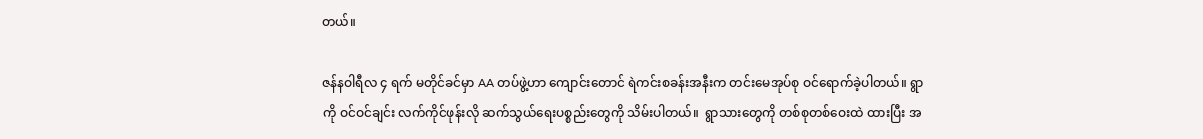တယ်။

ဇန်နဝါရီလ ၄ ရက် မတိုင်ခင်မှာ AA တပ်ဖွဲ့ဟာ ကျောင်းတောင် ရဲကင်းစခန်းအနီးက တင်းမေအုပ်စု ဝင်ရောက်ခဲ့ပါတယ်။ ရွာကို ဝင်ဝင်ချင်း လက်ကိုင်ဖုန်းလို ဆက်သွယ်ရေးပစ္စည်းတွေကို သိမ်းပါတယ်။  ရွာသားတွေကို တစ်စုတစ်ဝေးထဲ ထားပြီး အ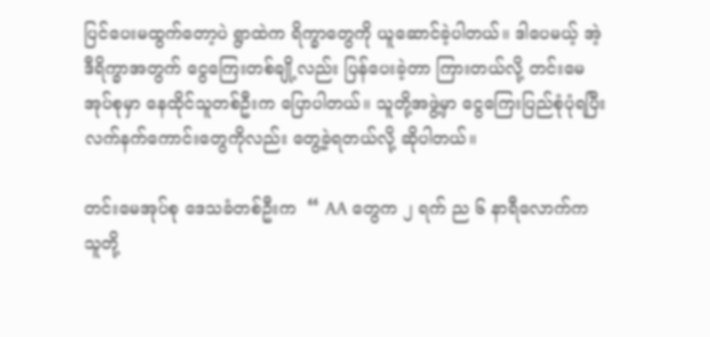ပြင်ပေးမထွက်တော့ပဲ ရွာထဲက ရိက္ခာတွေကို ယူဆောင်ခဲ့ပါတယ်။ ဒါပေမယ့် အဲ့ဒီရိက္ခာအတွက် ငွေကြေးတစ်ချို့လည်း ပြန်ပေးခဲ့တာ ကြားတယ်လို့ တင်းမေအုပ်စုမှာ နေထိုင်သူတစ်ဦးက ပြောပါတယ်။ သူတို့အဖွဲ့မှာ ငွေကြေးပြည်စုံပုံရပြီး လက်နက်ကောင်းတွေကိုလည်း တွေ့ခဲ့ရတယ်လို့ ဆိုပါတယ်။

တင်းမေအုပ်စု ဒေသခံတစ်ဦးက  “ AA တွေက ၂ ရက် ည ၆ နာရီလောက်က သူတို့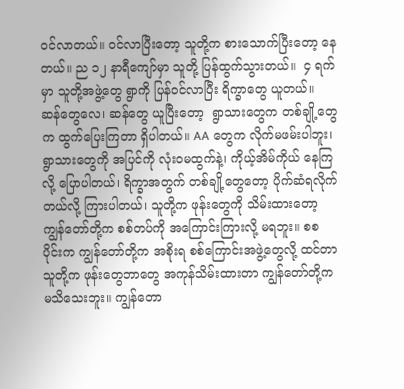ဝင်လာတယ်။ ဝင်လာပြီးတော့ သူတို့က စားသောက်ပြီးတော့ နေတယ်။ ည ၁၂ နာရီကျော်မှာ သူတို့ ပြန်ထွက်သွားတယ်။  ၄ ရက်မှာ သူတို့အဖွဲ့တွေ ရွာကို ပြန်ဝင်လာပြီး ရိက္ခာတွေ ယူတယ်။ ဆန်တွေလေ၊ ဆန်တွေ ယူပြီးတော့  ရွာသားတွေက တစ်ချို့တွေက ထွက်ပြေးကြတာ ရှိပါတယ်။ AA တွေက လိုက်မဖမ်းပါဘူး၊ ရွာသားတွေကို အပြင်ကို လုံးဝမထွက်နဲ့၊ ကိုယ့်အိမ်ကိုယ် နေကြလို့ ပြောပါတယ်၊ ရိက္ခာအတွက် တစ်ချို့တွေတော့ ပိုက်ဆံရလိုက်တယ်လို့ ကြားပါတယ်၊ သူတို့က ဖုန်းတွေကို သိမ်းထားတော့ ကျွန်တော်တို့က စစ်တပ်ကို အကြောင်းကြားလို့ မရဘူး။ စစပိုင်းက ကျွန်တော်တို့က အစိုးရ စစ်ကြောင်းအဖွဲ့တွေလို့ ထင်တာ သူတို့က ဖုန်းတွေဘာတွေ အကုန်သိမ်းထားတာ ကျွန်တော်တို့က မသိသေးဘူး။ ကျွန်တော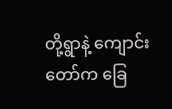တို့ရွာနဲ့ ကျောင်းတော်က ခြေ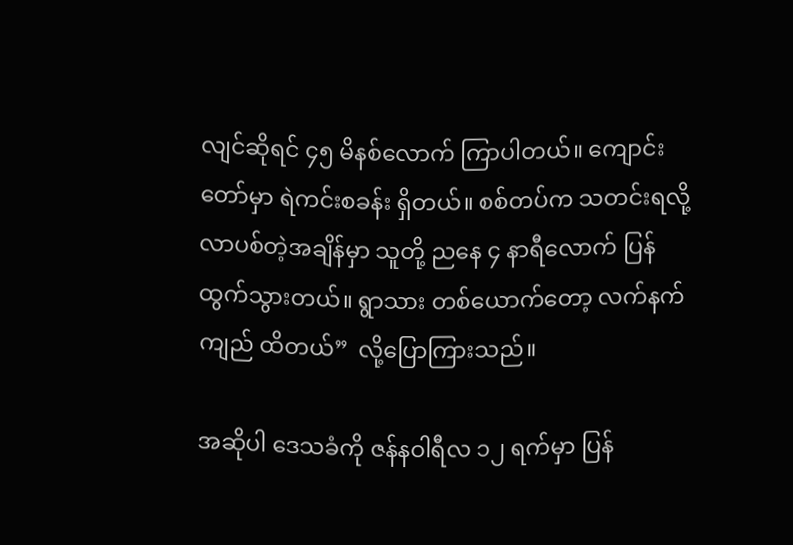လျင်ဆိုရင် ၄၅ မိနစ်လောက် ကြာပါတယ်။ ကျောင်းတော်မှာ ရဲကင်းစခန်း ရှိတယ်။ စစ်တပ်က သတင်းရလို့ လာပစ်တဲ့အချိန်မှာ သူတို့ ညနေ ၄ နာရီလောက် ပြန်ထွက်သွားတယ်။ ရွာသား တစ်ယောက်တော့ လက်နက်ကျည် ထိတယ်”  လို့ပြောကြားသည်။

အဆိုပါ ဒေသခံကို ဇန်နဝါရီလ ၁၂ ရက်မှာ ပြန်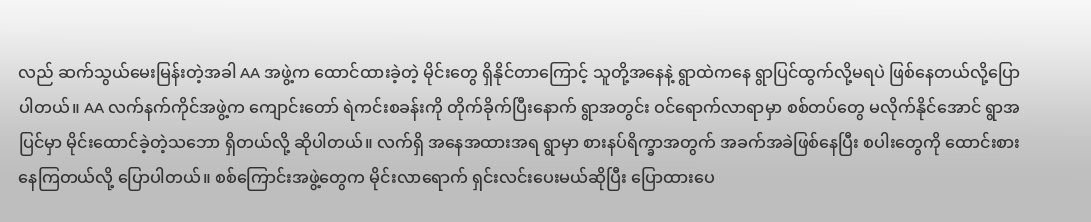လည် ဆက်သွယ်မေးမြန်းတဲ့အခါ AA အဖွဲ့က ထောင်ထားခဲ့တဲ့ မိုင်းတွေ ရှိနိုင်တာကြောင့် သူတို့အနေနဲ့ ရွာထဲကနေ ရွာပြင်ထွက်လို့မရပဲ ဖြစ်နေတယ်လို့ပြောပါတယ်။ AA လက်နက်ကိုင်အဖွဲ့က ကျောင်းတော် ရဲကင်းစခန်းကို တိုက်ခိုက်ပြီးနောက် ရွာအတွင်း ဝင်ရောက်လာရာမှာ စစ်တပ်တွေ မလိုက်နိုင်အောင် ရွာအပြင်မှာ မိုင်းထောင်ခဲ့တဲ့သဘော ရှိတယ်လို့ ဆိုပါတယ်။ လက်ရှိ အနေအထားအရ ရွာမှာ စားနပ်ရိက္ခာအတွက် အခက်အခဲဖြစ်နေပြီး စပါးတွေကို ထောင်းစားနေကြတယ်လို့ ပြောပါတယ်။ စစ်ကြောင်းအဖွဲ့တွေက မိုင်းလာရောက် ရှင်းလင်းပေးမယ်ဆိုပြီး ပြောထားပေ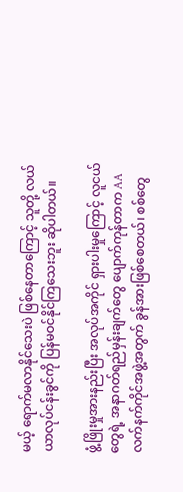မယ့် ရောက်မလာနိုင်သေးပဲ ဖြစ်နေတာကြောင့် သူတို့ လယ်ယာလုပ်ငန်းခွင်ကို ပြန်မဝင်နိုင်ကြသေးဘူး ဆိုပါတယ်။

ဖွံ့ဖြိုးမှုအားနည်းပြီး အလုပ်အကိုင် ရှားပါးမှုကြောင့် လူငယ်တွေရဲ့ အနာဂတ်ရည်မှန်းချက်တွေ ပျောက်ကုန်တာက AA လက်နက်ကိုင်အဖွဲ့အတွက် ခွန်အားဖြစ်စေတယ်၊ စစ်တွေ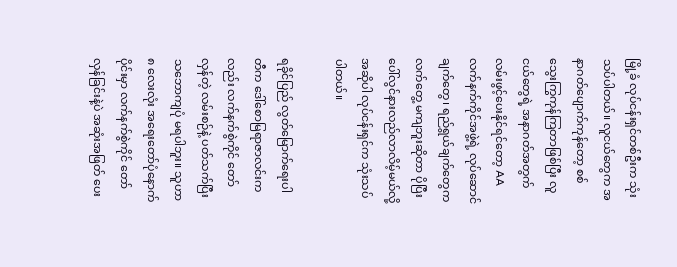မြို့ခံ လုပ်ငန်းရှင်တစ်ဦးက သုံးသပ်ပါတယ်။ လူငယ်တွေက အနာဂတ်ပျောက်ကုန်တော့ စစ်သွေးကြွကုန်ကြတာဖြစ်ပြီး လူငယ်တွေရဲ့ အနာဂတ်အတွက် လမ်းဖွင့်ပေးနိုင်ရင်တော့ AA လက်နက်ကိုင်အဖွဲ့ရဲ့ လုပ်ဆောင်ချက်တွေ၊ ရည်ရွယ်ချက်တွေက လက်တွေ့ မကျဘူးဆိုတာ ပိုပြီး ပေါ်လွင်နားလည်လာလိမ့်မယ်လို့ အဆိုပါ လုပ်ငန်းရှင်က သုံးသပ်ပါတယ်။

ရခိုင်ပြည် လွတ်မြောက်ရေးပါတီက ဒေါ်စောမြရာဇာလင်းကလည်း လက်နက်စွဲကိုင် တော်လှန်တဲ့ လမ်းစဉ်နဲ့ ပတ်သက်ပြီး သဘောကျပုံ မရပါဘူး။ သူဟာ ၈ လေးလုံး အရေးတော်ပုံနောက်ပိုင်းမှာ လက်နက်စွဲကိုင် တော်လှန်ခြင်းနဲ့ပဲ အဆုံးအဖြတ် ပေး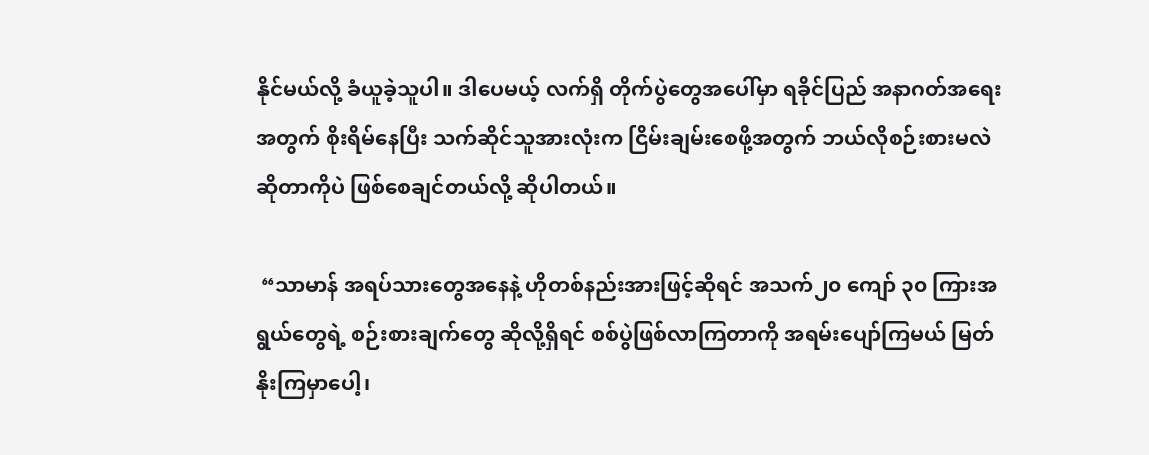နိုင်မယ်လို့ ခံယူခဲ့သူပါ။ ဒါပေမယ့် လက်ရှိ တိုက်ပွဲတွေအပေါ်မှာ ရခိုင်ပြည် အနာဂတ်အရေးအတွက် စိုးရိမ်နေပြီး သက်ဆိုင်သူအားလုံးက ငြိမ်းချမ်းစေဖို့အတွက် ဘယ်လိုစဉ်းစားမလဲ ဆိုတာကိုပဲ ဖြစ်စေချင်တယ်လို့ ဆိုပါတယ်။

 “သာမာန် အရပ်သားတွေအနေနဲ့ ဟိုတစ်နည်းအားဖြင့်ဆိုရင် အသက်၂၀ ကျော် ၃၀ ကြားအရွယ်တွေရဲ့ စဉ်းစားချက်တွေ ဆိုလို့ရှိရင် စစ်ပွဲဖြစ်လာကြတာကို အရမ်းပျော်ကြမယ် မြတ်နိုးကြမှာပေါ့၊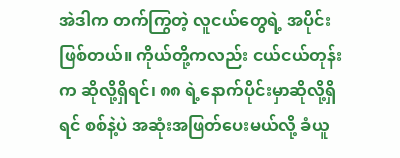အဲဒါက တက်ကြွတဲ့ လူငယ်တွေရဲ့ အပိုင်းဖြစ်တယ်။ ကိုယ်တို့ကလည်း ငယ်ငယ်တုန်းက ဆိုလို့ရှိရင်၊ ၈၈ ရဲ့နောက်ပိုင်းမှာဆိုလို့ရှိရင် စစ်နဲ့ပဲ အဆုံးအဖြတ်ပေးမယ်လို့ ခံယူ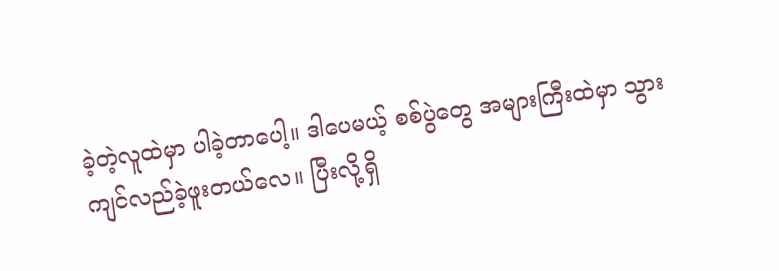ခဲ့တဲ့လူထဲမှာ ပါခဲ့တာပေါ့။ ဒါပေမယ့် စစ်ပွဲတွေ အများကြီးထဲမှာ သွားကျင်လည်ခဲ့ဖူးတယ်လေ။ ပြီးလို့ရှိ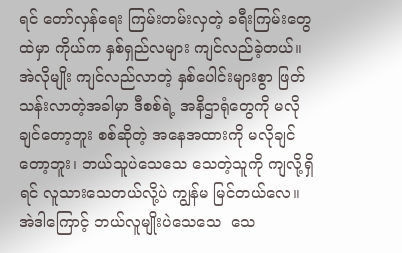ရင် တော်လှန်ရေး ကြမ်းတမ်းလှတဲ့ ခရီးကြမ်းတွေထဲမှာ ကိုယ်က နှစ်ရှည်လများ ကျင်လည်ခဲ့တယ်။ အဲလိုမျိုး ကျင်လည်လာတဲ့ နှစ်ပေါင်းများစွာ ဖြတ်သန်းလာတဲ့အခါမှာ ဒီစစ်ရဲ့ အနိဌာရုံတွေကို မလိုချင်တော့ဘူး စစ်ဆိုတဲ့ အနေအထားကို မလိုချင်တော့ဘူး၊ ဘယ်သူပဲသေသေ သေတဲ့သူကို ကျလို့ရှိရင် လူသားသေတယ်လို့ပဲ ကျွန်မ မြင်တယ်လေ။ အဲဒါကြောင့် ဘယ်လူမျိုးပဲသေသေ  သေ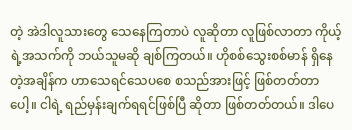တဲ့ အဲဒါလူသားတွေ သေနေကြတာပဲ လူဆိုတာ လူဖြစ်လာတာ ကိုယ့်ရဲ့အသက်ကို ဘယ်သူမဆို ချစ်ကြတယ်။ ဟိုစစ်သွေးစစ်မာန် ရှိနေတဲ့အချိန်က ဟာသေရင်သေပစေ စသည်အားဖြင့် ဖြစ်တတ်တာပေါ့။ ငါရဲ့ ရည်မှန်းချက်ရရင်ဖြစ်ပြီ ဆိုတာ ဖြစ်တတ်တယ်။ ဒါပေ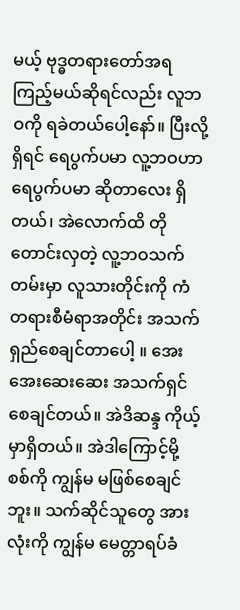မယ့် ဗုဒ္ဓတရားတော်အရ ကြည့်မယ်ဆိုရင်လည်း လူဘဝကို ရခဲတယ်ပေါ့နော်။ ပြီးလို့ရှိရင် ရေပွက်ပမာ လူ့ဘဝဟာ ရေပွက်ပမာ ဆိုတာလေး ရှိတယ်၊ အဲလောက်ထိ တိုတောင်းလှတဲ့ လူ့ဘဝသက်တမ်းမှာ လူသားတိုင်းကို ကံတရားစီမံရာအတိုင်း အသက်ရှည်စေချင်တာပေါ့ ။ အေးအေးဆေးဆေး အသက်ရှင်စေချင်တယ်။ အဲဒိဆန္ဒ ကိုယ့်မှာရှိတယ်။ အဲဒါကြောင့်မို့ စစ်ကို ကျွန်မ မဖြစ်စေချင်ဘူး။ သက်ဆိုင်သူတွေ အားလုံးကို ကျွန်မ မေတ္တာရပ်ခံ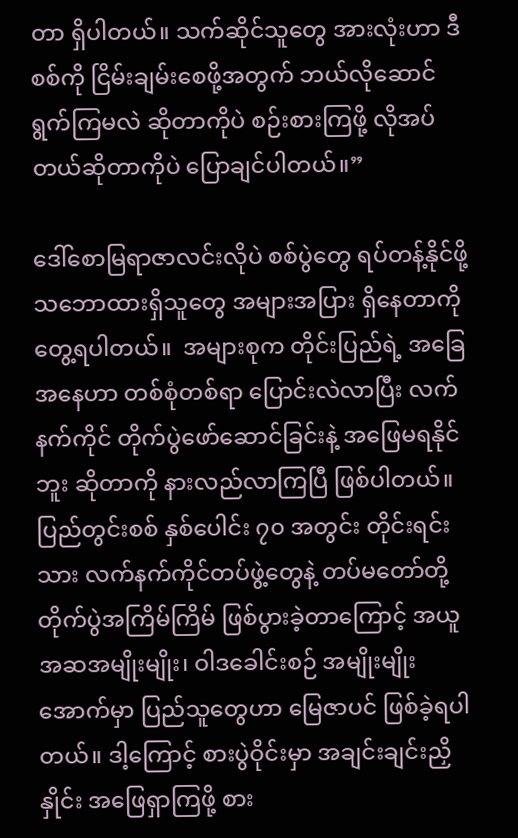တာ ရှိပါတယ်။ သက်ဆိုင်သူတွေ အားလုံးဟာ ဒီစစ်ကို ငြိမ်းချမ်းစေဖို့အတွက် ဘယ်လိုဆောင်ရွက်ကြမလဲ ဆိုတာကိုပဲ စဉ်းစားကြဖို့ လိုအပ်တယ်ဆိုတာကိုပဲ ပြောချင်ပါတယ်။”

ဒေါ်စောမြရာဇာလင်းလိုပဲ စစ်ပွဲတွေ ရပ်တန့်နိုင်ဖို့ သဘောထားရှိသူတွေ အများအပြား ရှိနေတာကို တွေ့ရပါတယ်။  အများစုက တိုင်းပြည်ရဲ့ အခြေအနေဟာ တစ်စုံတစ်ရာ ပြောင်းလဲလာပြီး လက်နက်ကိုင် တိုက်ပွဲဖော်ဆောင်ခြင်းနဲ့ အဖြေမရနိုင်ဘူး ဆိုတာကို နားလည်လာကြပြီ ဖြစ်ပါတယ်။ ပြည်တွင်းစစ် နှစ်ပေါင်း ၇၀ အတွင်း တိုင်းရင်းသား လက်နက်ကိုင်တပ်ဖွဲ့တွေနဲ့ တပ်မတော်တို့ တိုက်ပွဲအကြိမ်ကြိမ် ဖြစ်ပွားခဲ့တာကြောင့် အယူအဆအမျိုးမျိုး၊ ဝါဒခေါင်းစဉ် အမျိုးမျိုးအောက်မှာ ပြည်သူတွေဟာ မြေဇာပင် ဖြစ်ခဲ့ရပါတယ်။ ဒါ့ကြောင့် စားပွဲဝိုင်းမှာ အချင်းချင်းညှိနှိုင်း အဖြေရှာကြဖို့ စား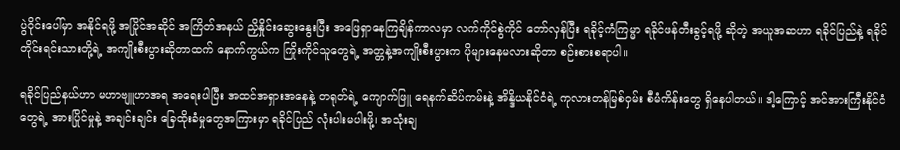ပွဲဝိုင်းပေါ်မှာ အနိုင်ရဖို့ အပြိုင်အဆိုင် အကြိတ်အနယ် ညှိနှိုင်းဆွေးနွေးပြီး အဖြေရှာနေကြချိန်ကာလမှာ လက်ကိုင်စွဲကိုင် တော်လှန်ပြီး ရခိုင့်ကံကြမ္မာ ရခိုင်ဖန်တီးခွင့်ရဖို့ ဆိုတဲ့ အယူအဆဟာ ရခိုင်ပြည်နဲ့ ရခိုင်တိုင်းရင်းသားတို့ရဲ့ အကျိုးစီးပွားဆိုတာထက် နောက်ကွယ်က ကြိုးကိုင်သူတွေရဲ့ အတ္တနဲ့အကျိုးစီးပွားက ပိုများနေမလားဆိုတာ စဉ်းစားစရာပါ။

ရခိုင်ပြည်နယ်ဟာ မဟာဗျူဟာအရ အရေးပါပြီး အထင်အရှားအနေနဲ့ တရုတ်ရဲ့ ကျောက်ဖြူ ရေနက်ဆိပ်ကမ်းနဲ့ အိန္ဒိယနိုင်ငံရဲ့ ကုလားတန်မြစ်ဝှမ်း စီမံကိန်းတွေ ရှိနေပါတယ်။ ဒါ့ကြောင့် အင်အားကြီးနိုင်ငံတွေရဲ့ အားပြိုင်မှုနဲ့ အချင်းချင်း ခြေထိုးခံမှုတွေအကြားမှာ ရခိုင်ပြည် လုံးပါးမပါးဖို့၊ အသုံးချ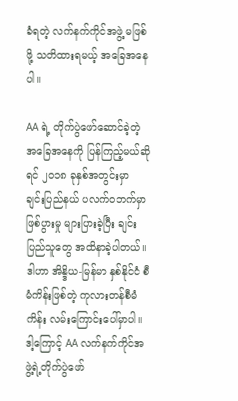ခံရတဲ့ လက်နက်ကိုင်အဖွဲ့ မဖြစ်ဖို့ သတိထားရမယ့် အခြေအနေပါ။

AA ရဲ့ တိုက်ပွဲဖော်ဆောင်ခဲ့တဲ့ အခြေအနေကို ပြန်ကြည့်မယ်ဆိုရင် ၂၀၁၈ ခုနှစ်အတွင်းမှာ ချင်းပြည်နယ် ပလက်ဝဘက်မှာ ဖြစ်ပွားမှု များပြားခဲ့ပြီး ချင်းပြည်သူတွေ အထိနာခဲ့ပါတယ်။ ဒါဟာ အိန္ဒိယ-မြန်မာ နှစ်နိုင်ငံ စီမံကိန်းဖြစ်တဲ့ ကုလားတန်စီမံကိန်း လမ်းကြောင်းပေါ်မှာပါ။ ဒါ့ကြောင့် AA လက်နက်ကိုင်အဖွဲ့ရဲ့တိုက်ပွဲဖော်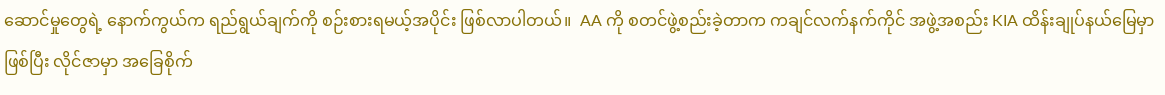ဆောင်မှုတွေရဲ့ နောက်ကွယ်က ရည်ရွယ်ချက်ကို စဉ်းစားရမယ့်အပိုင်း ဖြစ်လာပါတယ်။  AA ကို စတင်ဖွဲ့စည်းခဲ့တာက ကချင်လက်နက်ကိုင် အဖွဲ့အစည်း KIA ထိန်းချုပ်နယ်မြေမှာဖြစ်ပြီး လိုင်ဇာမှာ အခြေစိုက်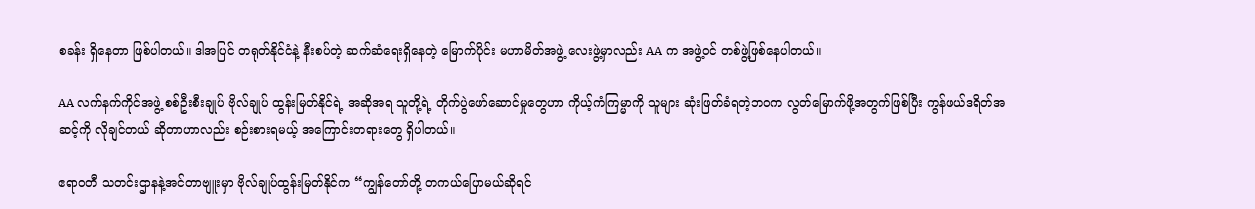စခန်း ရှိနေတာ ဖြစ်ပါတယ်။ ဒါအပြင် တရုတ်နိုင်ငံနဲ့ နီးစပ်တဲ့ ဆက်ဆံရေးရှိနေတဲ့ မြောက်ပိုင်း မဟာမိတ်အဖွဲ့ လေးဖွဲ့မှာလည်း AA က အဖွဲ့ဝင် တစ်ဖွဲ့ဖြစ်နေပါတယ်။

AA လက်နက်ကိုင်အဖွဲ့ စစ်ဦးစီးချုပ် ဗိုလ်ချုပ် ထွန်းမြတ်နိုင်ရဲ့ အဆိုအရ သူတို့ရဲ့ တိုက်ပွဲဖော်ဆောင်မှုတွေဟာ ကိုယ့်ကံကြမ္မာကို သူများ ဆုံးဖြတ်ခံရတဲ့ဘဝက လွတ်မြောက်ဖို့အတွက်ဖြစ်ပြီး ကွန်ဖယ်ဒရိတ်အဆင့်ကို လိုချင်တယ် ဆိုတာဟာလည်း စဉ်းစားရမယ့် အကြောင်းတရားတွေ ရှိပါတယ်။

ဧရာဝတီ သတင်းဌာနနဲ့အင်တာဗျူးမှာ ဗိုလ်ချုပ်ထွန်းမြတ်နိုင်က “ကျွန်တော်တို့ တကယ်ပြောမယ်ဆိုရင်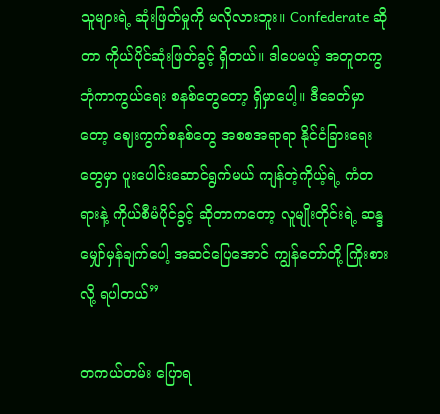သူများရဲ့ ဆုံးဖြတ်မှုကို မလိုလားဘူး။ Confederate ဆိုတာ ကိုယ်ပိုင်ဆုံးဖြတ်ခွင့် ရှိတယ်။ ဒါပေမယ့် အတူတကွ ဘုံကာကွယ်ရေး စနစ်တွေတော့ ရှိမှာပေါ့။ ဒီခေတ်မှာတော့ ဈေးကွက်စနစ်တွေ အစစအရာရာ နိုင်ငံခြားရေးတွေမှာ ပူးပေါင်းဆောင်ရွက်မယ် ကျန်တဲ့ကိုယ့်ရဲ့ ကံတရားနဲ့ ကိုယ်စီမံပိုင်ခွင့် ဆိုတာကတော့ လူမျိုးတိုင်းရဲ့ ဆန္ဒမျှော်မှန်ချက်ပေါ့ အဆင်ပြေအောင် ကျွန်တော်တို့ ကြိုးစားလို့ ရပါတယ်”

တကယ်တမ်း ပြောရ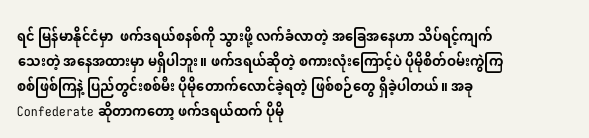ရင် မြန်မာနိုင်ငံမှာ  ဖက်ဒရယ်စနစ်ကို သွားဖို့ လက်ခံလာတဲ့ အခြေအနေဟာ သိပ်ရင့်ကျက်သေးတဲ့ အနေအထားမှာ မရှိပါဘူး။ ဖက်ဒရယ်ဆိုတဲ့ စကားလုံးကြောင့်ပဲ ပိုမိုစိတ်ဝမ်းကွဲကြ စစ်ဖြစ်ကြနဲ့ ပြည်တွင်းစစ်မီး ပိုမိုတောက်လောင်ခဲ့ရတဲ့ ဖြစ်စဉ်တွေ ရှိခဲ့ပါတယ်။ အခု Confederate ဆိုတာကတော့ ဖက်ဒရယ်ထက် ပိုမို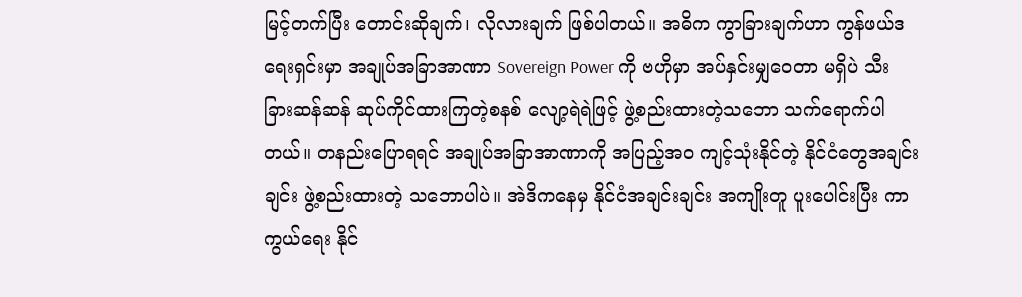မြင့်တက်ပြီး တောင်းဆိုချက်၊ လိုလားချက် ဖြစ်ပါတယ်။ အဓိက ကွာခြားချက်ဟာ ကွန်ဖယ်ဒရေးရှင်းမှာ အချုပ်အခြာအာဏာ Sovereign Power ကို ဗဟိုမှာ အပ်နှင်းမျှဝေတာ မရှိပဲ သီးခြားဆန်ဆန် ဆုပ်ကိုင်ထားကြတဲ့စနစ် လျော့ရဲရဲဖြင့် ဖွဲ့စည်းထားတဲ့သဘော သက်ရောက်ပါတယ်။ တနည်းပြောရရင် အချုပ်အခြာအာဏာကို အပြည့်အ၀ ကျင့်သုံးနိုင်တဲ့ နိုင်ငံတွေအချင်းချင်း ဖွဲ့စည်းထားတဲ့ သဘောပါပဲ။ အဲဒိကနေမှ နိုင်ငံအချင်းချင်း အကျိုးတူ ပူးပေါင်းပြီး ကာကွယ်ရေး နိုင်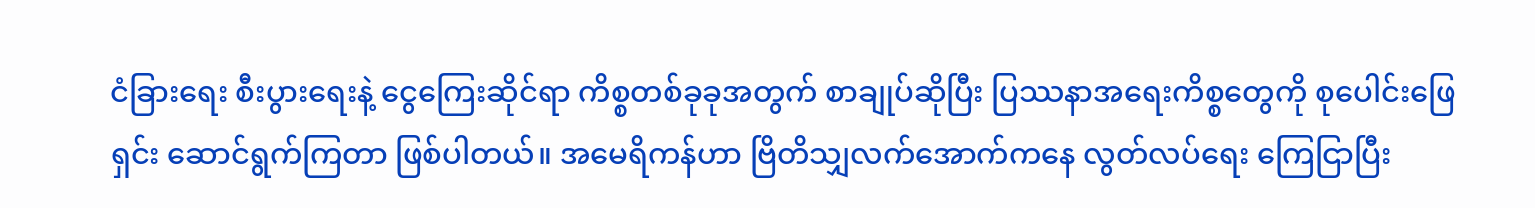ငံခြားရေး စီးပွားရေးနဲ့ ငွေကြေးဆိုင်ရာ ကိစ္စတစ်ခုခုအတွက် စာချုပ်ဆိုပြီး ပြဿနာအရေးကိစ္စတွေကို စုပေါင်းဖြေရှင်း ဆောင်ရွက်ကြတာ ဖြစ်ပါတယ်။ အမေရိကန်ဟာ ဗြိတိသျှလက်အောက်ကနေ လွတ်လပ်ရေး ကြေငြာပြီး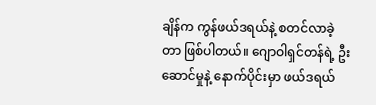ချိန်က ကွန်ဖယ်ဒရယ်နဲ့ စတင်လာခဲ့တာ ဖြစ်ပါတယ်။ ဂျောဝါရှင်တန်ရဲ့ ဦးဆောင်မှုနဲ့ နောက်ပိုင်းမှာ ဖယ်ဒရယ်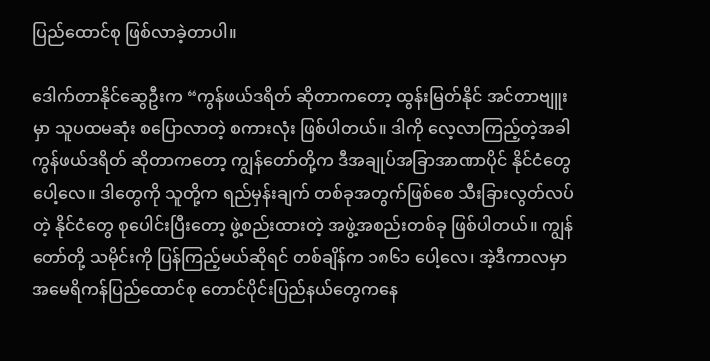ပြည်ထောင်စု ဖြစ်လာခဲ့တာပါ။

ဒေါက်တာနိုင်ဆွေဦးက “ကွန်ဖယ်ဒရိတ် ဆိုတာကတော့ ထွန်းမြတ်နိုင် အင်တာဗျူးမှာ သူပထမဆုံး စပြောလာတဲ့ စကားလုံး ဖြစ်ပါတယ်။ ဒါကို လေ့လာကြည့်တဲ့အခါ ကွန်ဖယ်ဒရိတ် ဆိုတာကတော့ ကျွန်တော်တို့က ဒီအချုပ်အခြာအာဏာပိုင် နိုင်ငံတွေပေါ့လေ။ ဒါတွေကို သူတို့က ရည်မှန်းချက် တစ်ခုအတွက်ဖြစ်စေ သီးခြားလွတ်လပ်တဲ့ နိုင်ငံတွေ စုပေါင်းပြီးတော့ ဖွဲ့စည်းထားတဲ့ အဖွဲ့အစည်းတစ်ခု ဖြစ်ပါတယ်။ ကျွန်တော်တို့ သမိုင်းကို ပြန်ကြည့်မယ်ဆိုရင် တစ်ချိန်က ၁၈၆၁ ပေါ့လေ၊ အဲ့ဒီကာလမှာ အမေရိကန်ပြည်ထောင်စု တောင်ပိုင်းပြည်နယ်တွေကနေ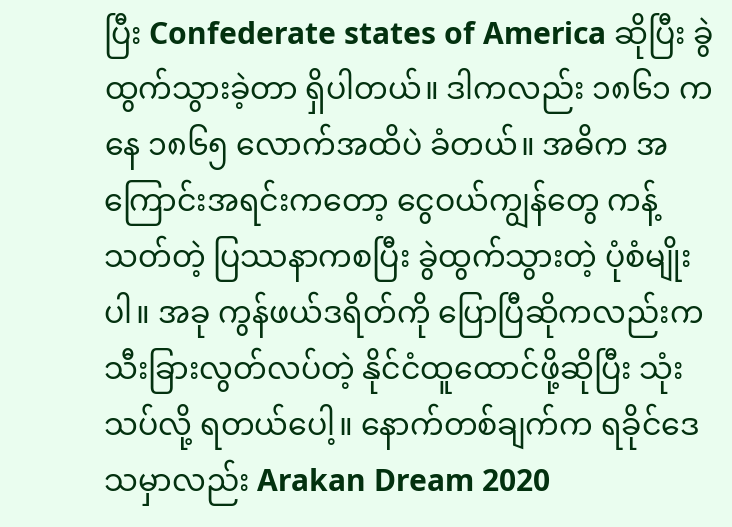ပြီး Confederate states of America ဆိုပြီး ခွဲထွက်သွားခဲ့တာ ရှိပါတယ်။ ဒါကလည်း ၁၈၆၁ ကနေ ၁၈၆၅ လောက်အထိပဲ ခံတယ်။ အဓိက အကြောင်းအရင်းကတော့ ငွေဝယ်ကျွန်တွေ ကန့်သတ်တဲ့ ပြဿနာကစပြီး ခွဲထွက်သွားတဲ့ ပုံစံမျိုးပါ။ အခု ကွန်ဖယ်ဒရိတ်ကို ပြောပြီဆိုကလည်းက သီးခြားလွတ်လပ်တဲ့ နိုင်ငံထူထောင်ဖို့ဆိုပြီး သုံးသပ်လို့ ရတယ်ပေါ့။ နောက်တစ်ချက်က ရခိုင်ဒေသမှာလည်း Arakan Dream 2020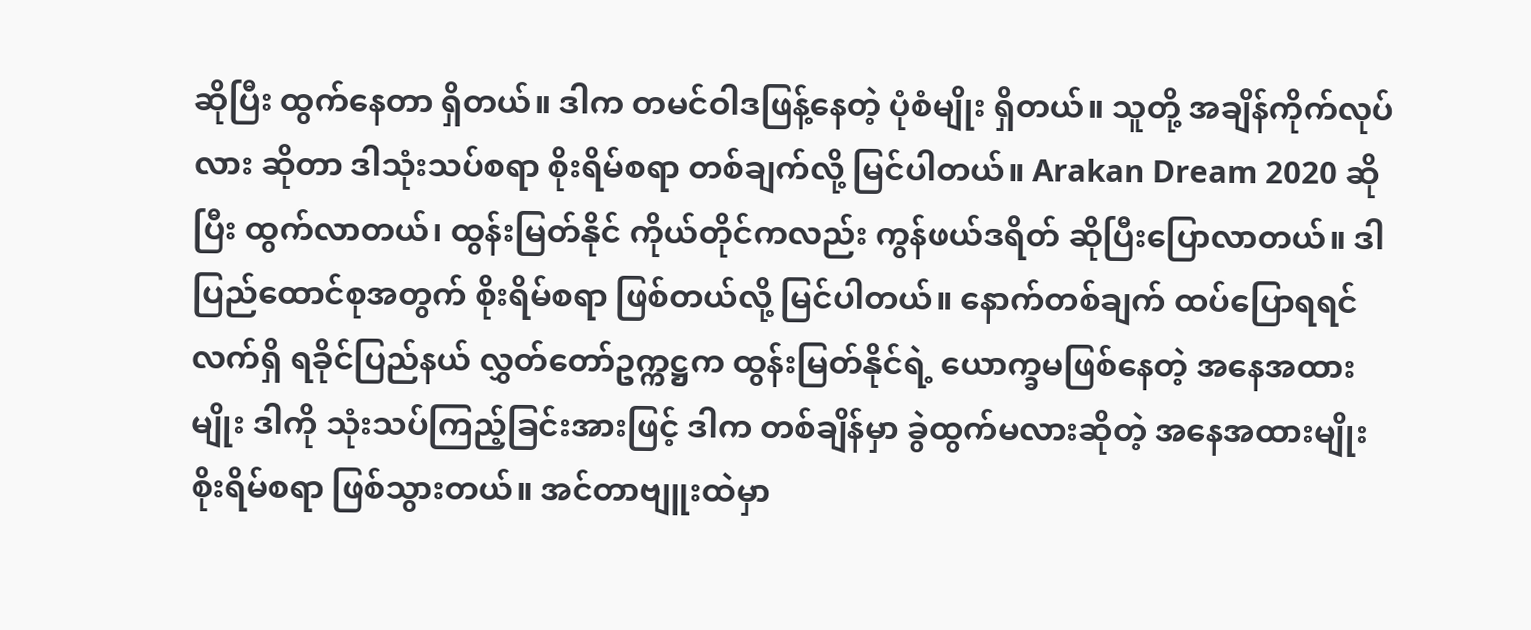ဆိုပြီး ထွက်နေတာ ရှိတယ်။ ဒါက တမင်ဝါဒဖြန့်နေတဲ့ ပုံစံမျိုး ရှိတယ်။ သူတို့ အချိန်ကိုက်လုပ်လား ဆိုတာ ဒါသုံးသပ်စရာ စိုးရိမ်စရာ တစ်ချက်လို့ မြင်ပါတယ်။ Arakan Dream 2020 ဆိုပြီး ထွက်လာတယ်၊ ထွန်းမြတ်နိုင် ကိုယ်တိုင်ကလည်း ကွန်ဖယ်ဒရိတ် ဆိုပြီးပြောလာတယ်။ ဒါပြည်ထောင်စုအတွက် စိုးရိမ်စရာ ဖြစ်တယ်လို့ မြင်ပါတယ်။ နောက်တစ်ချက် ထပ်ပြောရရင် လက်ရှိ ရခိုင်ပြည်နယ် လွှတ်တော်ဥက္ကဋ္ဌက ထွန်းမြတ်နိုင်ရဲ့ ယောက္ခမဖြစ်နေတဲ့ အနေအထားမျိုး ဒါကို သုံးသပ်ကြည့်ခြင်းအားဖြင့် ဒါက တစ်ချိန်မှာ ခွဲထွက်မလားဆိုတဲ့ အနေအထားမျိုး စိုးရိမ်စရာ ဖြစ်သွားတယ်။ အင်တာဗျူးထဲမှာ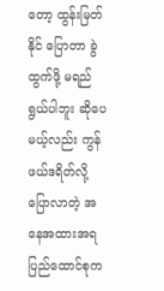တော့ ထွန်းမြတ်နိုင် ပြောတာ ခွဲထွက်ဖို့ မရည်ရွယ်ပါဘူး ဆိုပေမယ့်လည်း ကွန်ဖယ်ဒရိတ်လို့ ပြောလာတဲ့ အနေအထားအရ ပြည်ထောင်စုက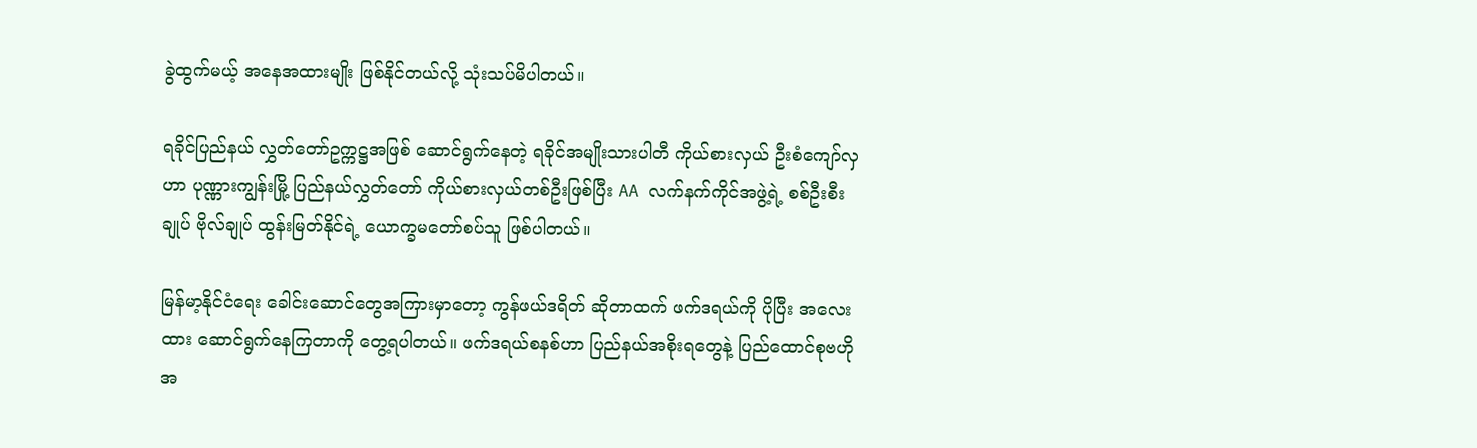ခွဲထွက်မယ့် အနေအထားမျိုး ဖြစ်နိုင်တယ်လို့ သုံးသပ်မိပါတယ်။

ရခိုင်ပြည်နယ် လွှတ်တော်ဥက္ကဋ္ဌအဖြစ် ဆောင်ရွက်နေတဲ့ ရခိုင်အမျိုးသားပါတီ ကိုယ်စားလှယ် ဦးစံကျော်လှဟာ ပုဏ္ဏားကျွန်းမြို့ ပြည်နယ်လွှတ်တော် ကိုယ်စားလှယ်တစ်ဦးဖြစ်ပြီး AA လက်နက်ကိုင်အဖွဲ့ရဲ့ စစ်ဦးစီးချုပ် ဗိုလ်ချုပ် ထွန်းမြတ်နိုင်ရဲ့ ယောက္ခမတော်စပ်သူ ဖြစ်ပါတယ်။

မြန်မာ့နိုင်ငံရေး ခေါင်းဆောင်တွေအကြားမှာတော့ ကွန်ဖယ်ဒရိတ် ဆိုတာထက် ဖက်ဒရယ်ကို ပိုပြီး အလေးထား ဆောင်ရွက်နေကြတာကို တွေ့ရပါတယ်။ ဖက်ဒရယ်စနစ်ဟာ ပြည်နယ်အစိုးရတွေနဲ့ ပြည်ထောင်စုဗဟိုအ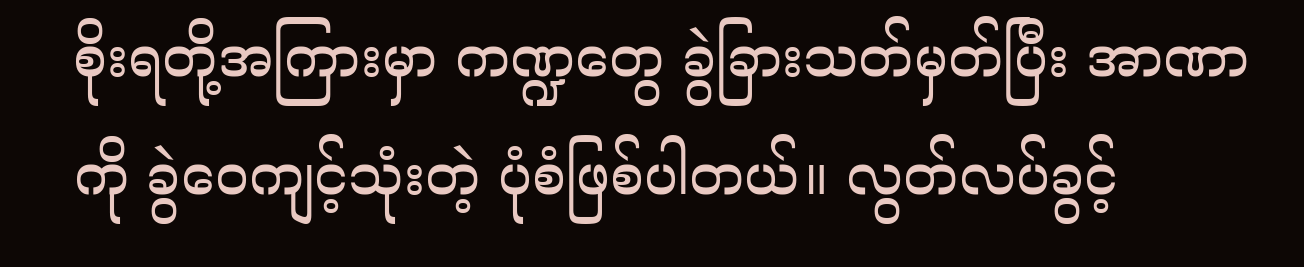စိုးရတို့အကြားမှာ ကဏ္ဍတွေ ခွဲခြားသတ်မှတ်ပြီး အာဏာကို ခွဲဝေကျင့်သုံးတဲ့ ပုံစံဖြစ်ပါတယ်။ လွတ်လပ်ခွင့်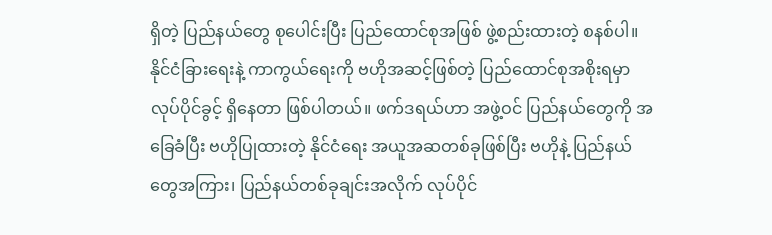ရှိတဲ့ ပြည်နယ်တွေ စုပေါင်းပြီး ပြည်ထောင်စုအဖြစ် ဖွဲ့စည်းထားတဲ့ စနစ်ပါ။ နိုင်ငံခြားရေးနဲ့ ကာကွယ်ရေးကို ဗဟိုအဆင့်ဖြစ်တဲ့ ပြည်ထောင်စုအစိုးရမှာ လုပ်ပိုင်ခွင့် ရှိနေတာ ဖြစ်ပါတယ်။ ဖက်ဒရယ်ဟာ အဖွဲ့ဝင် ပြည်နယ်တွေကို အခြေခံပြီး ဗဟိုပြုထားတဲ့ နိုင်ငံရေး အယူအဆတစ်ခုဖြစ်ပြီး ဗဟိုနဲ့ ပြည်နယ်တွေအကြား၊ ပြည်နယ်တစ်ခုချင်းအလိုက် လုပ်ပိုင်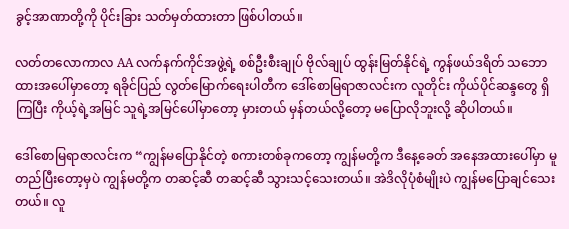ခွင့်အာဏာတို့ကို ပိုင်းခြား သတ်မှတ်ထားတာ ဖြစ်ပါတယ်။

လတ်တလောကာလ AA လက်နက်ကိုင်အဖွဲ့ရဲ့ စစ်ဦးစီးချုပ် ဗိုလ်ချုပ် ထွန်းမြတ်နိုင်ရဲ့ ကွန်ဖယ်ဒရိတ် သဘောထားအပေါ်မှာတော့ ရခိုင်ပြည် လွတ်မြောက်ရေးပါတီက ဒေါ်စောမြရာဇာလင်းက လူတိုင်း ကိုယ်ပိုင်ဆန္ဒတွေ ရှိကြပြီး ကိုယ့်ရဲ့အမြင် သူရဲ့အမြင်ပေါ်မှာတော့ မှားတယ် မှန်တယ်လို့တော့ မပြောလိုဘူးလို့ ဆိုပါတယ်။

ဒေါ်စောမြရာဇာလင်းက “ကျွန်မပြောနိုင်တဲ့ စကားတစ်ခုကတော့ ကျွန်မတို့က ဒီနေ့ခေတ် အနေအထားပေါ်မှာ မူတည်ပြီးတော့မှပဲ ကျွန်မတို့က တဆင့်ဆီ တဆင့်ဆီ သွားသင့်သေးတယ်။ အဲဒိလိုပုံစံမျိုးပဲ ကျွန်မပြောချင်သေးတယ်။ လူ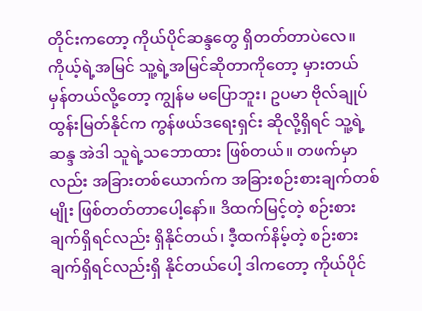တိုင်းကတော့ ကိုယ်ပိုင်ဆန္ဒတွေ ရှိတတ်တာပဲလေ။ ကိုယ့်ရဲ့အမြင် သူ့ရဲ့အမြင်ဆိုတာကိုတော့ မှားတယ် မှန်တယ်လို့တော့ ကျွန်မ မပြောဘူး၊ ဥပမာ ဗိုလ်ချုပ်ထွန်းမြတ်နိုင်က ကွန်ဖယ်ဒရေးရှင်း ဆိုလို့ရှိရင် သူ့ရဲ့ဆန္ဒ အဲဒါ သူရဲ့သဘောထား ဖြစ်တယ်။ တဖက်မှာလည်း အခြားတစ်ယောက်က အခြားစဉ်းစားချက်တစ်မျိုး ဖြစ်တတ်တာပေါ့နော်။ ဒိထက်မြင့်တဲ့ စဉ်းစားချက်ရှိရင်လည်း ရှိနိုင်တယ်၊ ဒီ့ထက်နိမ့်တဲ့ စဉ်းစားချက်ရှိရင်လည်းရှိ နိုင်တယ်ပေါ့ ဒါကတော့ ကိုယ်ပိုင်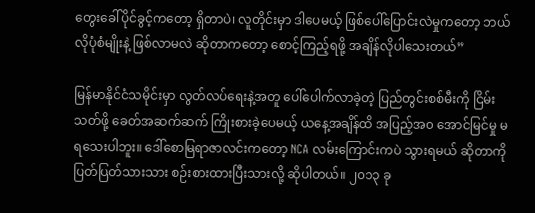တွေးခေါ်ပိုင်ခွင့်ကတော့ ရှိတာပဲ၊ လူတိုင်းမှာ ဒါပေမယ့် ဖြစ်ပေါ်ပြောင်းလဲမှုကတော့ ဘယ်လိုပုံစံမျိုးနဲ့ ဖြစ်လာမလဲ ဆိုတာကတော့ စောင့်ကြည့်ရဖို့ အချိန်လိုပါသေးတယ်”

မြန်မာနိုင်ငံသမိုင်းမှာ လွတ်လပ်ရေးနဲ့အတူ ပေါ်ပေါက်လာခဲ့တဲ့ ပြည်တွင်းစစ်မီးကို ငြိမ်းသတ်ဖို့ ခေတ်အဆက်ဆက် ကြိုးစားခဲ့ပေမယ့် ယနေ့အချိန်ထိ အပြည့်အ၀ အောင်မြင်မှု မရသေးပါဘူး။ ဒေါ်စောမြရာဇာလင်းကတော့ NCA လမ်းကြောင်းကပဲ သွားရမယ် ဆိုတာကို ပြတ်ပြတ်သားသား စဉ်းစားထားပြီးသားလို့ ဆိုပါတယ်။ ၂၀၁၃ ခု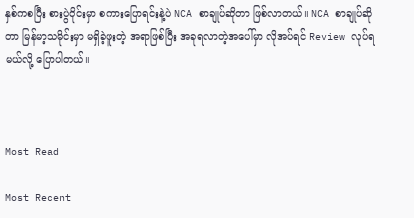နှစ်ကစပြီး စားပွဲဝိုင်းမှာ စကားပြောရင်းနဲ့ပဲ NCA စာချုပ်ဆိုတာ ဖြစ်လာတယ်။ NCA စာချုပ်ဆိုတာ မြန်မာ့သမိုင်းမှာ မရှိခဲ့ဖူးတဲ့ အရာဖြစ်ပြီး အခုရလာတဲ့အပေါ်မှာ လိုအပ်ရင် Review လုပ်ရမယ်လို့ ပြောပါတယ်။



Most Read

Most Recent